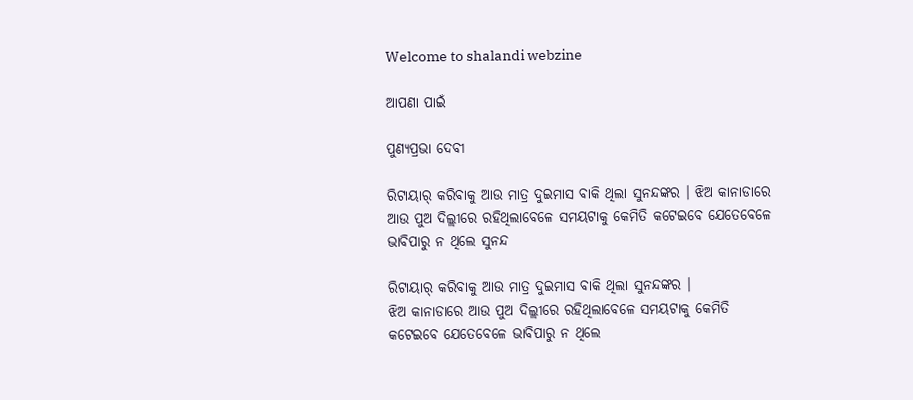Welcome to shalandi webzine

ଆପଣା ପାଇଁ

ପୁଣ୍ୟପ୍ରଭା ଦେବୀ

ରିଟାୟାର୍ କରିବାକୁ ଆଉ ମାତ୍ର ଦୁଇମାସ ବାକି ଥିଲା ସୁନନ୍ଦଙ୍କର । ଝିଅ କାନାଡାରେ ଆଉ ପୁଅ ଦିଲ୍ଲୀରେ ରହିଥିଲାବେଳେ ସମୟଟାକୁ କେମିତି କଟେଇବେ ଯେତେବେଳେ ଭାବିପାରୁ ନ ଥିଲେ ସୁନନ୍ଦ

ରିଟାୟାର୍ କରିବାକୁ ଆଉ ମାତ୍ର ଦୁଇମାସ ବାକି ଥିଲା ସୁନନ୍ଦଙ୍କର ।
ଝିଅ କାନାଡାରେ ଆଉ ପୁଅ ଦିଲ୍ଲୀରେ ରହିଥିଲାବେଳେ ସମୟଟାକୁ କେମିତି କଟେଇବେ ଯେତେବେଳେ ଭାବିପାରୁ ନ ଥିଲେ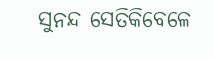ସୁନନ୍ଦ ସେତିକିବେଳେ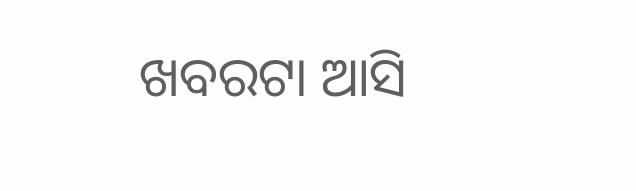ଖବରଟା ଆସି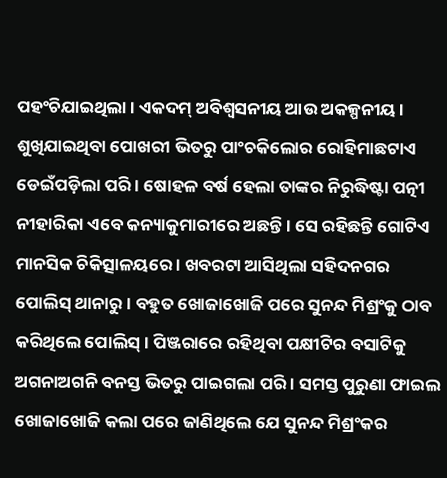ପହଂଚିଯାଇଥିଲା । ଏକଦମ୍ ଅବିଶ୍ୱସନୀୟ ଆଉ ଅକଳ୍ପନୀୟ । ଶୁଖିଯାଇଥିବା ପୋଖରୀ ଭିତରୁ ପାଂଚକିଲୋର ରୋହିମାଛଟାଏ ଡେଇଁପଡ଼ିଲା ପରି । ଷୋହଳ ବର୍ଷ ହେଲା ତାଙ୍କର ନିରୁଦ୍ଧିଷ୍ଟା ପତ୍ନୀ ନୀହାରିକା ଏବେ କନ୍ୟାକୁମାରୀରେ ଅଛନ୍ତି । ସେ ରହିଛନ୍ତି ଗୋଟିଏ ମାନସିକ ଚିକିତ୍ସାଳୟରେ । ଖବରଟା ଆସିଥିଲା ସହିଦନଗର ପୋଲିସ୍ ଥାନାରୁ । ବହୁତ ଖୋଜାଖୋଜି ପରେ ସୁନନ୍ଦ ମିଶ୍ରଂକୁ ଠାବ କରିଥିଲେ ପୋଲିସ୍ । ପିଞ୍ଜରାରେ ରହିଥିବା ପକ୍ଷୀଟିର ବସାଟିକୁ ଅଗନାଅଗନି ବନସ୍ତ ଭିତରୁ ପାଇଗଲା ପରି । ସମସ୍ତ ପୁରୁଣା ଫାଇଲ ଖୋଜାଖୋଜି କଲା ପରେ ଜାଣିଥିଲେ ଯେ ସୁନନ୍ଦ ମିଶ୍ରଂକର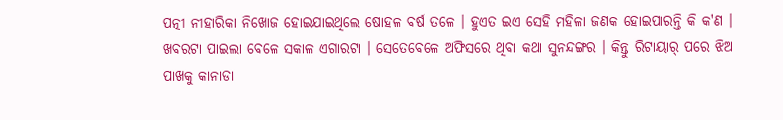ପତ୍ନୀ ନୀହାରିକା ନିଖୋଜ ହୋଇଯାଇଥିଲେ ଷୋହଳ ବର୍ଷ ତଳେ । ହୁଏତ ଇଏ ସେହି ମହିଳା ଜଣକ ହୋଇପାରନ୍ତି କି କ'ଣ ।
ଖବରଟା ପାଇଲା ବେଳେ ସକାଳ ଏଗାରଟା । ସେତେବେଳେ ଅଫିସରେ ଥିବା କଥା ସୁନନ୍ଦଙ୍ଗର । କିନ୍ତୁ ରିଟାୟାର୍ ପରେ ଝିଅ ପାଖକୁ କାନାଡା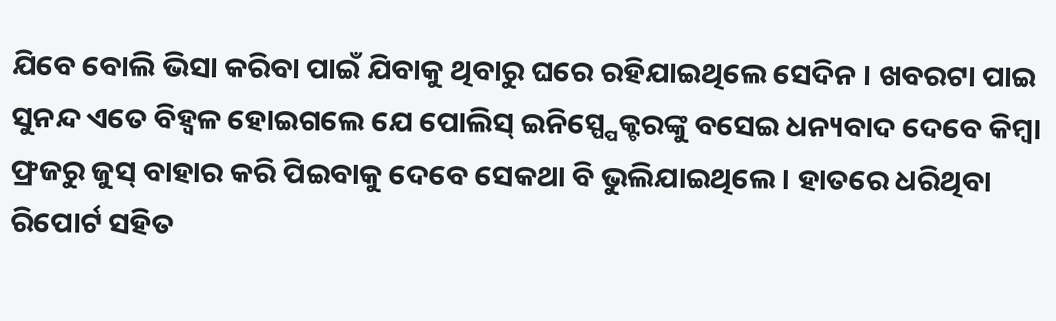ଯିବେ ବୋଲି ଭିସା କରିବା ପାଇଁ ଯିବାକୁ ଥିବାରୁ ଘରେ ରହିଯାଇଥିଲେ ସେଦିନ । ଖବରଟା ପାଇ ସୁନନ୍ଦ ଏତେ ବିହ୍ୱଳ ହୋଇଗଲେ ଯେ ପୋଲିସ୍ ଇନିସ୍ପ୍ପେକ୍ଟରଙ୍କୁ ବସେଇ ଧନ୍ୟବାଦ ଦେବେ କିମ୍ବା ଫ୍ରଜରୁ ଜୁସ୍ ବାହାର କରି ପିଇବାକୁ ଦେବେ ସେକଥା ବି ଭୁଲିଯାଇଥିଲେ । ହାତରେ ଧରିଥିବା ରିପୋର୍ଟ ସହିତ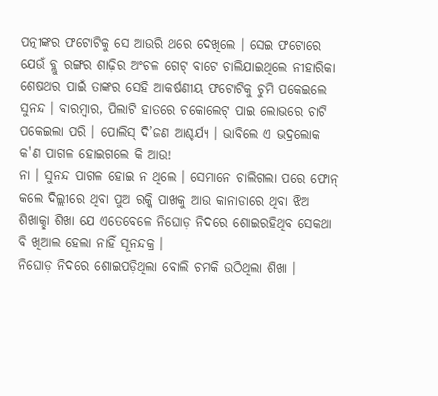ପତ୍ନୀଙ୍କର ଫଟୋଟିକୁ ସେ ଆଉରି ଥରେ ଦେଖିଲେ । ସେଇ ଫଟୋରେ ଯେଉଁ ବ୍ଲୁ ରଙ୍ଗର ଶାଢ଼ିର ଅଂଚଳ ଗେଟ୍ ବାଟେ ଚାଲିଯାଇଥିଲେ ନୀହାରିକା ଶେଷଥର ପାଇଁ ତାଙ୍କର ସେହି ଆକର୍ଷଣୀୟ ଫଟୋଟିକୁ ଚୁମି ପକେଇଲେ ସୁନନ୍ଦ । ବାରମ୍ବାର, ପିଲାଟି ହାତରେ ଚକୋଲେଟ୍ ପାଇ ଲୋଭରେ ଚାଟି ପକେଇଲା ପରି । ପୋଲିସ୍ ଦି’ଜଣ ଆଶ୍ଚର୍ଯ୍ୟ । ଭାବିଲେ ଏ ଭଦ୍ରଲୋକ କ'ଣ ପାଗଳ ହୋଇଗଲେ କି ଆଉ!
ନା । ସୁନନ୍ଦ ପାଗଳ ହୋଇ ନ ଥିଲେ । ସେମାନେ ଚାଲିଗଲା ପରେ ଫୋନ୍ କଲେ ଦିଲ୍ଲୀରେ ଥିବା ପୁଅ ରକ୍କି ପାଖକୁ ଆଉ କାନାଡାରେ ଥିବା ଝିଅ ଶିଖାକ୍ଛା ଶିଖା ଯେ ଏତେବେଳେ ନିଘୋଡ଼ ନିଦରେ ଶୋଇରହିଥିବ ସେକଥା ବି ଖିଆଲ ହେଲା ନାହିଁ ସୂନନ୍ଦକ୍ର ।
ନିଘୋଡ଼ ନିଦରେ ଶୋଇପଡ଼ିଥିଲା ବୋଲି ଚମକି ଉଠିଥିଲା ଶିଖା ।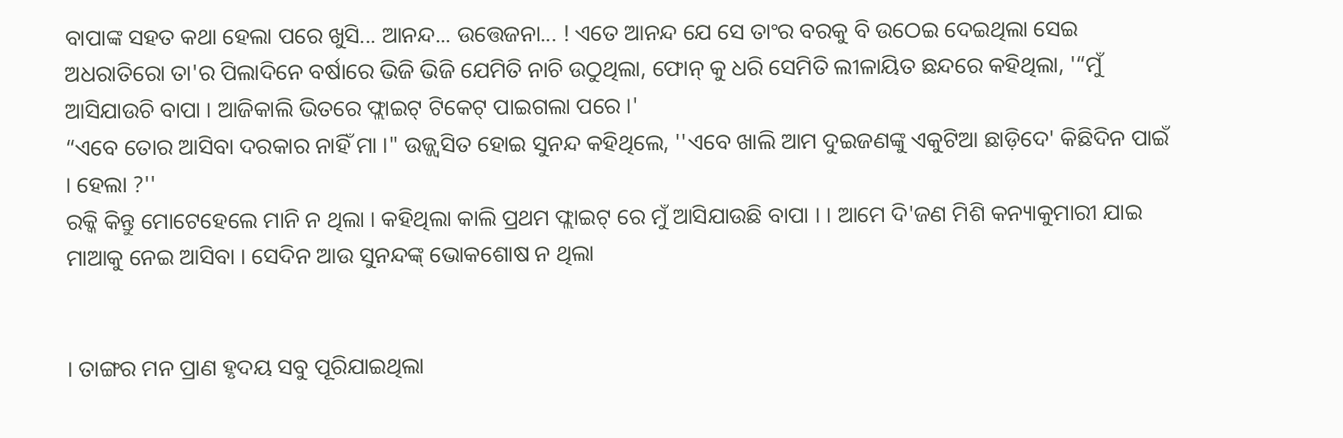ବାପାଙ୍କ ସହତ କଥା ହେଲା ପରେ ଖୁସି... ଆନନ୍ଦ... ଉତ୍ତେଜନା... ! ଏତେ ଆନନ୍ଦ ଯେ ସେ ତାଂର ବରକୁ ବି ଉଠେଇ ଦେଇଥିଲା ସେଇ ଅଧରାତିରୋ ତା'ର ପିଲାଦିନେ ବର୍ଷାରେ ଭିଜି ଭିଜି ଯେମିତି ନାଚି ଉଠୁଥିଲା, ଫୋନ୍ କୁ ଧରି ସେମିତି ଲୀଳାୟିତ ଛନ୍ଦରେ କହିଥିଲା, '“ମୁଁ ଆସିଯାଉଚି ବାପା । ଆଜିକାଲି ଭିତରେ ଫ୍ଲାଇଟ୍ ଟିକେଟ୍ ପାଇଗଲା ପରେ ।'
“ଏବେ ତୋର ଆସିବା ଦରକାର ନାହିଁ ମା ।" ଉଜ୍ଜ୍ୱସିତ ହୋଇ ସୁନନ୍ଦ କହିଥିଲେ, ''ଏବେ ଖାଲି ଆମ ଦୁଇଜଣଙ୍କୁ ଏକୁଟିଆ ଛାଡ଼ିଦେ' କିଛିଦିନ ପାଇଁ । ହେଲା ?''
ରକ୍କି କିନ୍ତୁ ମୋଟେହେଲେ ମାନି ନ ଥିଲା । କହିଥିଲା କାଲି ପ୍ରଥମ ଫ୍ଲାଇଟ୍ ରେ ମୁଁ ଆସିଯାଉଛି ବାପା । । ଆମେ ଦି'ଜଣ ମିଶି କନ୍ୟାକୁମାରୀ ଯାଇ ମାଆକୁ ନେଇ ଆସିବା । ସେଦିନ ଆଉ ସୁନନ୍ଦଙ୍କ୍ ଭୋକଶୋଷ ନ ଥିଲା


। ତାଙ୍ଗର ମନ ପ୍ରାଣ ହୃଦୟ ସବୁ ପୂରିଯାଇଥିଲା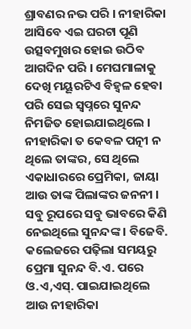ଶ୍ରାବଣର ନଭ ପରି । ନୀହାରିକା ଆସିବେ ଏଇ ଘରଟା ପୂଣି ଉତ୍ସବମୁଖର ହୋଇ ଉଠିବ ଆଗଦିନ ପରି । ମେଘମାଳାକୁ ଦେଖି ମୟୂରଟିଏ ବିହ୍ୱଳ ହେବା ପରି ସେଇ ସ୍ୱପ୍ନରେ ସୁନନ୍ଦ ନିମଜିତ ହୋଇଯାଇଥିଲେ ।
ନୀହାରିକା ତ କେବଳ ପତ୍ନୀ ନ ଥିଲେ ତାଙ୍କର, ସେ ଥିଲେ ଏକାଧାରରେ ପ୍ରେମିକା, ଜାୟା ଆଉ ତାଙ୍କ ପିଲାଙ୍କର ଜନନୀ । ସବୁ ରୂପରେ ସବୁ ଭାବରେ କିଣି ନେଇଥିଲେ ସୁନନ୍ଦଙ୍କ । ବିଜେବି. କଲେଜରେ ପଢ଼ିଲା ସମୟରୁ ପ୍ରେମା ସୁନନ୍ଦ ବି.ଏ. ପରେ ଓ.ଏ,ଏସ୍. ପାଇଯାଇଥିଲେ ଆଉ ନୀହାରିକା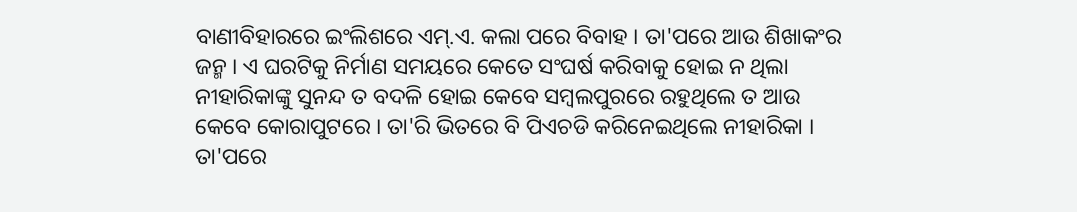ବାଣୀବିହାରରେ ଇଂଲିଶରେ ଏମ୍.ଏ. କଲା ପରେ ବିବାହ । ତା'ପରେ ଆଉ ଶିଖାକଂର ଜନ୍ମ । ଏ ଘରଟିକୁ ନିର୍ମାଣ ସମୟରେ କେତେ ସଂଘର୍ଷ କରିବାକୁ ହୋଇ ନ ଥିଲା ନୀହାରିକାଙ୍କୁ ସୁନନ୍ଦ ତ ବଦଳି ହୋଇ କେବେ ସମ୍ବଲପୁରରେ ରହୁଥିଲେ ତ ଆଉ କେବେ କୋରାପୁଟରେ । ତା'ରି ଭିତରେ ବି ପିଏଚଡି କରିନେଇଥିଲେ ନୀହାରିକା । ତା'ପରେ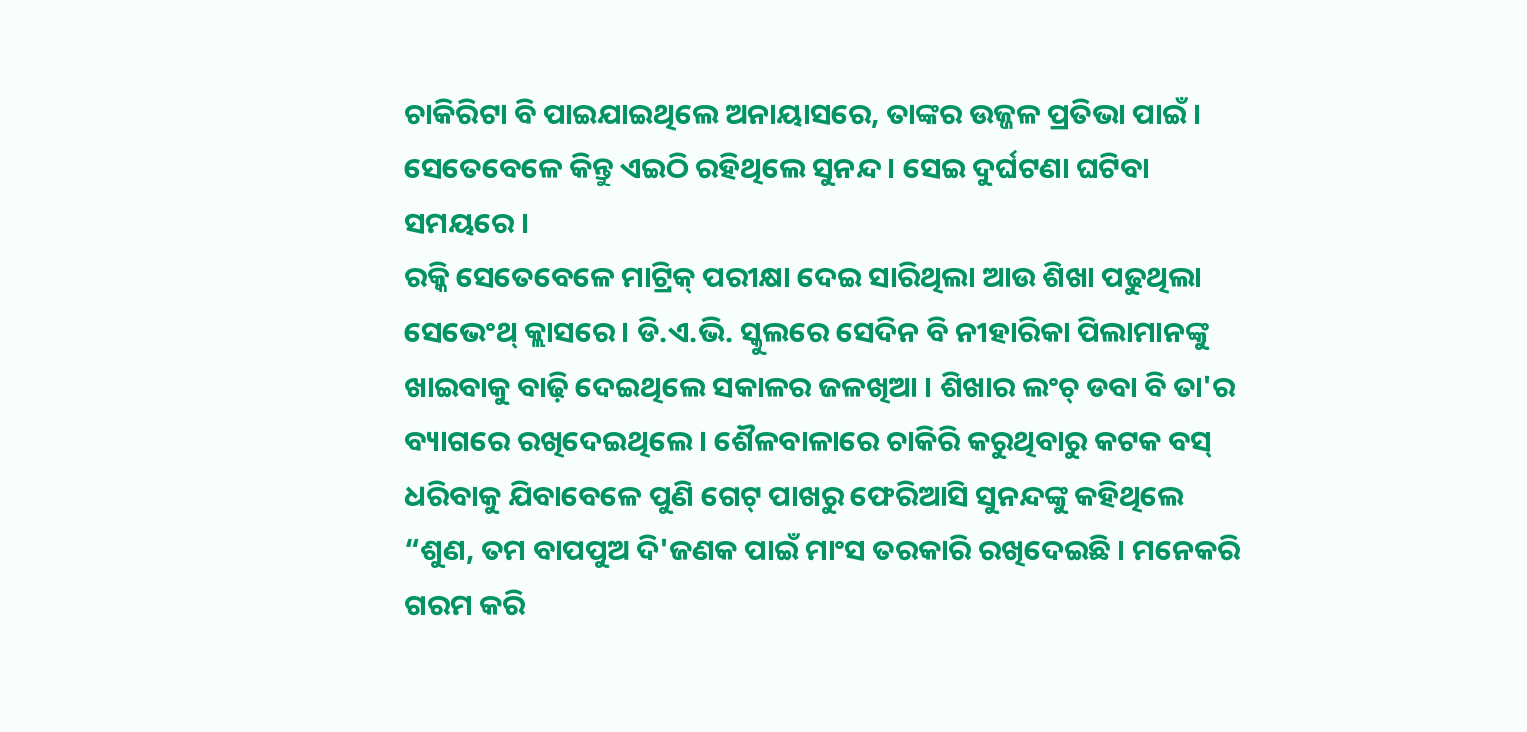ଚାକିରିଟା ବି ପାଇଯାଇଥିଲେ ଅନାୟାସରେ, ତାଙ୍କର ଉଜ୍ଜଳ ପ୍ରତିଭା ପାଇଁ । ସେତେବେଳେ କିନ୍ତୁ ଏଇଠି ରହିଥିଲେ ସୁନନ୍ଦ । ସେଇ ଦୁର୍ଘଟଣା ଘଟିବା ସମୟରେ ।
ରକ୍କି ସେତେବେଳେ ମାଟ୍ରିକ୍ ପରୀକ୍ଷା ଦେଇ ସାରିଥିଲା ଆଉ ଶିଖା ପଢୁଥିଲା ସେଭେଂଥ୍ କ୍ଲାସରେ । ଡି.ଏ.ଭି. ସ୍କୁଲରେ ସେଦିନ ବି ନୀହାରିକା ପିଲାମାନଙ୍କୁ ଖାଇବାକୁ ବାଢ଼ି ଦେଇଥିଲେ ସକାଳର ଜଳଖିଆ । ଶିଖାର ଲଂଚ୍ ଡବା ବି ତା'ର ବ୍ୟାଗରେ ରଖିଦେଇଥିଲେ । ଶୈଳବାଳାରେ ଚାକିରି କରୁଥିବାରୁ କଟକ ବସ୍ ଧରିବାକୁ ଯିବାବେଳେ ପୁଣି ଗେଟ୍ ପାଖରୁ ଫେରିଆସି ସୁନନ୍ଦଙ୍କୁ କହିଥିଲେ “ଶୁଣ, ତମ ବାପପୁଅ ଦି'ଜଣକ ପାଇଁ ମାଂସ ତରକାରି ରଖିଦେଇଛି । ମନେକରି ଗରମ କରି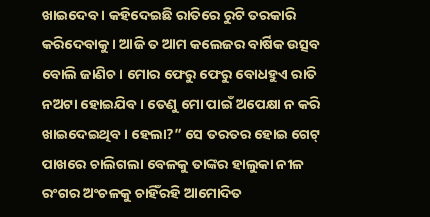ଖାଇଦେବ । କହିଦେଇଛି ରାତିରେ ରୁଟି ତରକାରି କରିଦେବାକୁ । ଆଜି ତ ଆମ କଲେଜର ବାର୍ଷିକ ଉତ୍ସବ ବୋଲି ଜାଣିଚ । ମୋର ଫେରୁ ଫେରୁ ବୋଧହୁଏ ରାତି ନଅଟା ହୋଇଯିବ । ତେଣୁ ମୋ ପାଇଁ ଅପେକ୍ଷା ନ କରି ଖାଇଦେଇଥିବ । ହେଲା?” ସେ ତରତର ହୋଇ ଗେଟ୍ ପାଖରେ ଚାଲିଗଲା ବେଳକୁ ତାଙ୍କର ହାଲୁକା ନୀଳ ରଂଗର ଅଂଚଳକୁ ଚାହିଁରହି ଆମୋଦିତ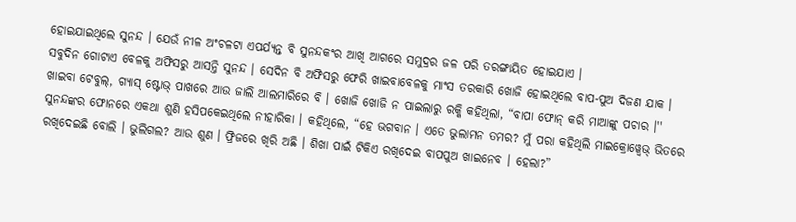ହୋଇଯାଇଥିଲେ ସୁନନ୍ଦ । ଯେଉଁ ନୀଳ ଅଂଚଳଟା ଏପର୍ଯ୍ୟନ୍ତ ବି ସୁନନ୍ଦକଂର ଆଖି ଆଗରେ ସମୁଦ୍ରର ଜଳ ପରି ତରଙ୍ଗାୟିତ ହୋଇଯାଏ ।
ସବୁଦିନ ଗୋଟାଏ ବେଳକୁ ଅଫିସରୁ ଆସନ୍ତି ସୁନନ୍ଦ । ସେଦିନ ବି ଅଫିସରୁ ଫେରି ଖାଇବାବେଳକୁ ମାଂସ ତରକାରି ଖୋଜି ହୋଇଥିଲେ ବାପ-ପୁଅ ଦିଜଣ ଯାକ । ଖାଇବା ଟେବୁଲ୍, ଗ୍ୟାସ୍ ଷ୍ଟୋଭ୍ ପାଖରେ ଆଉ ଜାଲି ଆଲମାରିରେ ବି । ଖୋଜି ଖୋଜି ନ ପାଇଲାରୁ ରକ୍କି କହିଥିଲା, “ବାପା ଫୋନ୍ କରି ମାଆଙ୍କୁ ପଚାର ।''
ସୁନନ୍ଦଙ୍କର ଫୋନରେ ଏକଥା ଶୁଣି ହସିପକେଇଥିଲେ ନୀହାରିକା । କହିଥିଲେ, “ହେ ଭଗବାନ । ଏତେ ଭୁଲାମନ ତମର? ମୁଁ ପରା କହିଥିଲି ମାଇକ୍ରୋୱ୍ୱେଭ୍ ଭିତରେ ରଖିଦେଇଛି ବୋଲି । ଭୁଲିଗଲ? ଆଉ ଶୁଣ । ଫ୍ରିଜରେ ଖିରି ଅଛି । ଶିଖା ପାଇଁ ଟିକିଏ ରଖିଦେଇ ବାପପୁଅ ଖାଇନେବ । ହେଲା?”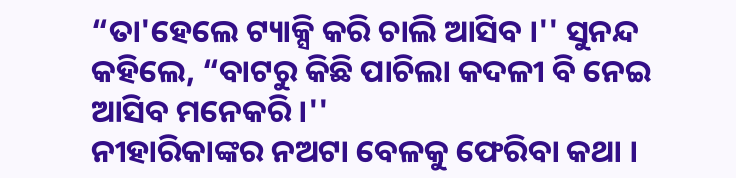“ତା'ହେଲେ ଟ୍ୟାକ୍ସି କରି ଚାଲି ଆସିବ ।'' ସୁନନ୍ଦ କହିଲେ, “ବାଟରୁ କିଛି ପାଚିଲା କଦଳୀ ବି ନେଇ ଆସିବ ମନେକରି ।''
ନୀହାରିକାଙ୍କର ନଅଟା ବେଳକୁ ଫେରିବା କଥା ।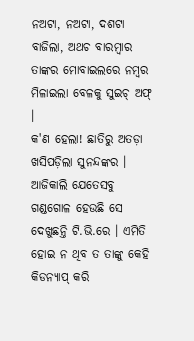ନଅଟା, ନଅଟା, ଦଶଟା ବାଜିଲା, ଅଥଚ ବାରମ୍ବାର ତାଙ୍କର ମୋବାଇଲରେ ନମ୍ବର ମିଳାଇଲା ବେଳକୁ ସୁଇଚ୍ ଅଫ୍ ।
କ'ଣ ହେଲା! ଛାତିରୁ ଅତଡ଼ା ଖସିପଡ଼ିଲା ସୁନନ୍ଦଙ୍କର । ଆଜିକାଲି ଯେତେସବୁ ଗଣ୍ଡଗୋଳ ହେଉଛି ସେ ଦେଖୁଛନ୍ତି ଟି.ଭି.ରେ । ଏମିତି ହୋଇ ନ ଥିବ ତ ତାଙ୍କୁ କେହି କିଡନ୍ୟାପ୍ କରି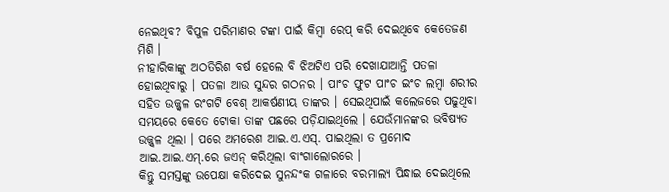ନେଇଥିବ? ବିପୁଳ ପରିମାଣର ଟଙ୍କା ପାଇଁ କିମ୍ବା ରେପ୍ କରି ଦେଇଥିବେ କେତେଜଣ ମିଶି ।
ନୀହାରିକାଙ୍କୁ ଅଠତିରିଶ ବର୍ଷ ହେଲେ ବି ଝିଅଟିଏ ପରି ଦେଖାଯାଆନ୍ତି ପତଳା ହୋଇଥିବାରୁ । ପତଳା ଆଉ ସୁନ୍ଦର ଗଠନର । ପାଂଚ ଫୁଟ ପାଂଚ ଇଂଚ ଲମ୍ବା ଶରୀର ସହିତ ଉଜ୍ଜ୍ୱଳ ରଂଗଟି ବେଶ୍ ଆକର୍ଷଣୀୟ ତାଙ୍କର । ସେଇଥିପାଇଁ କଲେଜରେ ପଢୁଥିବା ସମୟରେ କେତେ ଟୋକା ତାଙ୍କ ପଛରେ ପଡ଼ିଯାଇଥିଲେ । ଯେଉଁମାନଙ୍କର ଭବିଷ୍ୟତ ଉଜ୍ଜ୍ୱଳ ଥିଲା । ପରେ ଅମରେଶ ଆଇ.ଏ.ଏସ୍. ପାଇଥିଲା ତ ପ୍ରମୋଦ ଆଇ.ଆଇ.ଏମ୍.ରେ ଜଏନ୍ କରିଥିଲା ବାଂଗାଲୋରରେ ।
କିନ୍ତୁ ସମସ୍ତଙ୍କୁ ଉପେକ୍ଷା କରିଦେଇ ସୁନନ୍ଦଂକ ଗଳାରେ ବରମାଲ୍ୟ ପିନ୍ଧାଇ ଦେଇଥିଲେ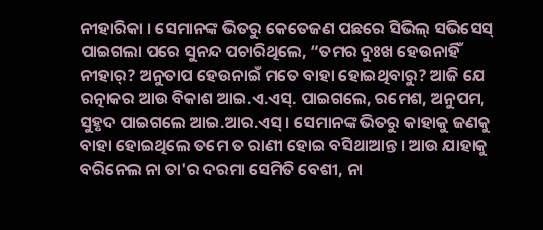ନୀହାରିକା । ସେମାନଙ୍କ ଭିତରୁ କେତେଜଣ ପଛରେ ସିଭିଲ୍ ସଭିସେସ୍ ପାଇଗଲା ପରେ ସୁନନ୍ଦ ପଚାରିଥିଲେ, “ତମର ଦୁଃଖ ହେଉନାହିଁ ନୀହାର୍? ଅନୁତାପ ହେଉନାଇଁ ମତେ ବାହା ହୋଇଥିବାରୁ? ଆଜି ଯେ ରତ୍ନାକର ଆଉ ବିକାଶ ଆଇ.ଏ.ଏସ୍. ପାଇଗଲେ, ରମେଶ, ଅନୁପମ, ସୁହୃଦ ପାଇଗଲେ ଆଇ.ଆର.ଏସ୍ । ସେମାନଙ୍କ ଭିତରୁ କାହାକୁ ଜଣକୁ ବାହା ହୋଇଥିଲେ ତମେ ତ ରାଣୀ ହୋଇ ବସିଥାଆନ୍ତ । ଆଉ ଯାହାକୁ ବରିନେଲ ନା ତା'ର ଦରମା ସେମିତି ବେଶୀ, ନା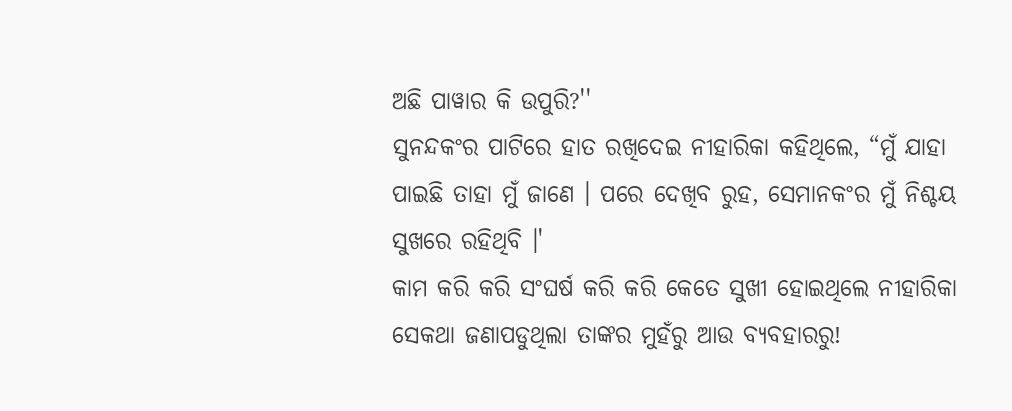ଅଛି ପାୱାର କି ଉପୁରି?''
ସୁନନ୍ଦକଂର ପାଟିରେ ହାତ ରଖିଦେଇ ନୀହାରିକା କହିଥିଲେ, “ମୁଁ ଯାହା ପାଇଛି ତାହା ମୁଁ ଜାଣେ । ପରେ ଦେଖିବ ରୁହ, ସେମାନକଂର ମୁଁ ନିଶ୍ଚୟ ସୁଖରେ ରହିଥିବି ।'
କାମ କରି କରି ସଂଘର୍ଷ କରି କରି କେତେ ସୁଖୀ ହୋଇଥିଲେ ନୀହାରିକା ସେକଥା ଜଣାପଡୁଥିଲା ତାଙ୍କର ମୁହଁରୁ ଆଉ ବ୍ୟବହାରରୁ!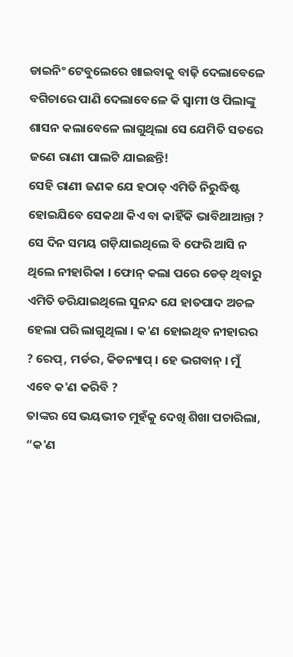ଡାଇନିଂ ଟେବୁଲେରେ ଖାଇବାକୁ ବାଢ଼ି ଦେଲାବେଳେ ବଗିଚାରେ ପାଣି ଦେଲାବେଳେ କି ସ୍ୱାମୀ ଓ ପିଲାଙ୍କୁ ଶାସନ କଲାବେଳେ ଲାଗୁଥିଲା ସେ ଯେମିତି ସତରେ ଜଣେ ରାଣୀ ପାଲଟି ଯାଇଛନ୍ତି!
ସେହି ରାଣୀ ଜଣକ ଯେ ହଠାତ୍ ଏମିତି ନିରୁଦ୍ଧିଷ୍ଟ ହୋଇଯିବେ ସେକଥା କିଏ ବା କାହିଁକି ଭାବିଥାଆନ୍ତା ? ସେ ଦିନ ସମୟ ଗଡ଼ିଯାଇଥିଲେ ବି ଫେରି ଆସି ନ ଥିଲେ ନୀହାରିକା । ଫୋନ୍ କଲା ପରେ ଡେଡ୍ ଥିବାରୁ ଏମିତି ଡରିଯାଇଥିଲେ ସୁନନ୍ଦ ଯେ ହାତପାଦ ଅଚଳ ହେଲା ପରି ଲାଗୁଥିଲା । କ'ଣ ହୋଇଥିବ ନୀହାରର ? ରେପ୍, ମର୍ଡର, କିଡନ୍ୟାପ୍ । ହେ ଭଗବାନ୍ । ମୁଁ ଏବେ କ'ଣ କରିବି ?
ତାଙ୍କର ସେ ଭୟଭୀତ ମୁହଁକୁ ଦେଖି ଶିଖା ପଚାରିଲା, “କ'ଣ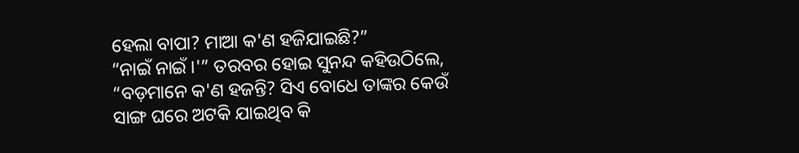ହେଲା ବାପା? ମାଆ କ'ଣ ହଜିଯାଇଛି?”
“ନାଇଁ ନାଇଁ ।'” ତରବର ହୋଇ ସୁନନ୍ଦ କହିଉଠିଲେ, “ବଡ଼ମାନେ କ'ଣ ହଜନ୍ତି? ସିଏ ବୋଧେ ତାଙ୍କର କେଉଁ ସାଙ୍ଗ ଘରେ ଅଟକି ଯାଇଥିବ କି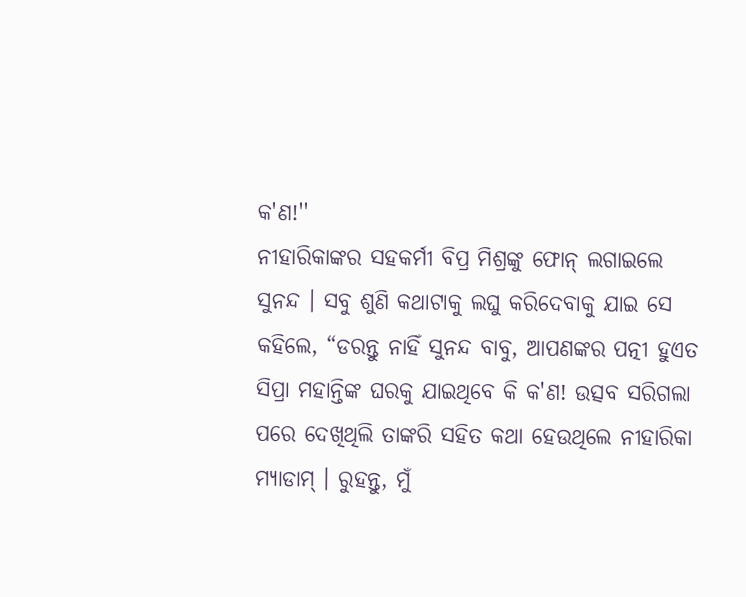କ'ଣ!''
ନୀହାରିକାଙ୍କର ସହକର୍ମୀ ବିପ୍ର ମିଶ୍ରଙ୍କୁ ଫୋନ୍ ଲଗାଇଲେ ସୁନନ୍ଦ । ସବୁ ଶୁଣି କଥାଟାକୁ ଲଘୁ କରିଦେବାକୁ ଯାଇ ସେ କହିଲେ, “ଡରନ୍ତୁ ନାହିଁ ସୁନନ୍ଦ ବାବୁ, ଆପଣଙ୍କର ପତ୍ନୀ ହୁଏତ ସିପ୍ରା ମହାନ୍ତିଙ୍କ ଘରକୁ ଯାଇଥିବେ କି କ'ଣ! ଉତ୍ସବ ସରିଗଲା ପରେ ଦେଖିଥିଲି ତାଙ୍କରି ସହିତ କଥା ହେଉଥିଲେ ନୀହାରିକା ମ୍ୟାଡାମ୍ । ରୁହନ୍ତୁ, ମୁଁ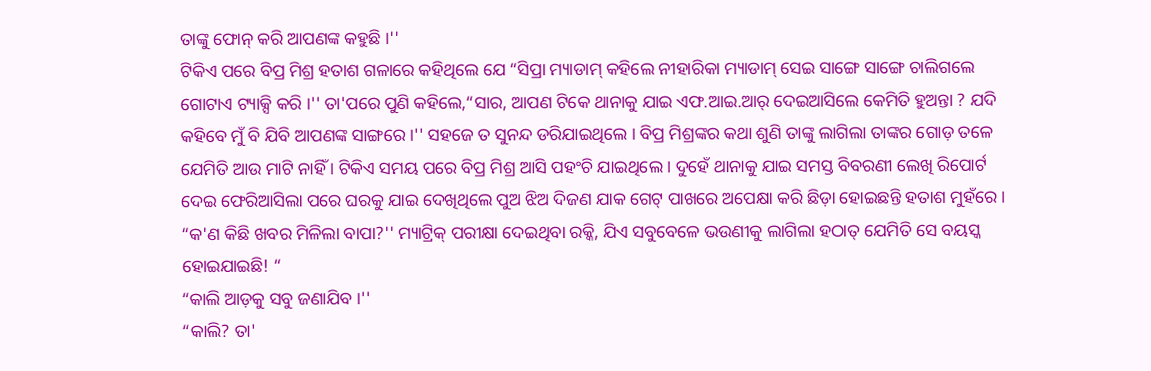ତାଙ୍କୁ ଫୋନ୍ କରି ଆପଣଙ୍କ କହୁଛି ।''
ଟିକିଏ ପରେ ବିପ୍ର ମିଶ୍ର ହତାଶ ଗଳାରେ କହିଥିଲେ ଯେ “ସିପ୍ରା ମ୍ୟାଡାମ୍ କହିଲେ ନୀହାରିକା ମ୍ୟାଡାମ୍ ସେଇ ସାଙ୍ଗେ ସାଙ୍ଗେ ଚାଲିଗଲେ ଗୋଟାଏ ଟ୍ୟାକ୍ସି କରି ।'' ତା'ପରେ ପୁଣି କହିଲେ,“ସାର, ଆପଣ ଟିକେ ଥାନାକୁ ଯାଇ ଏଫ.ଆଇ.ଆର୍ ଦେଇଆସିଲେ କେମିତି ହୁଅନ୍ତା ? ଯଦି କହିବେ ମୁଁ ବି ଯିବି ଆପଣଙ୍କ ସାଙ୍ଗରେ ।'' ସହଜେ ତ ସୁନନ୍ଦ ଡରିଯାଇଥିଲେ । ବିପ୍ର ମିଶ୍ରଙ୍କର କଥା ଶୁଣି ତାଙ୍କୁ ଲାଗିଲା ତାଙ୍କର ଗୋଡ଼ ତଳେ ଯେମିତି ଆଉ ମାଟି ନାହିଁ । ଟିକିଏ ସମୟ ପରେ ବିପ୍ର ମିଶ୍ର ଆସି ପହଂଚି ଯାଇଥିଲେ । ଦୁହେଁ ଥାନାକୁ ଯାଇ ସମସ୍ତ ବିବରଣୀ ଲେଖି ରିପୋର୍ଟ ଦେଇ ଫେରିଆସିଲା ପରେ ଘରକୁ ଯାଇ ଦେଖିଥିଲେ ପୁଅ ଝିଅ ଦିଜଣ ଯାକ ଗେଟ୍ ପାଖରେ ଅପେକ୍ଷା କରି ଛିଡ଼ା ହୋଇଛନ୍ତି ହତାଶ ମୁହଁରେ ।
“କ'ଣ କିଛି ଖବର ମିଳିଲା ବାପା?'' ମ୍ୟାଟ୍ରିକ୍ ପରୀକ୍ଷା ଦେଇଥିବା ରକ୍କି, ଯିଏ ସବୁବେଳେ ଭଉଣୀକୁ ଲାଗିଲା ହଠାତ୍ ଯେମିତି ସେ ବୟସ୍କ ହୋଇଯାଇଛି! “
“କାଲି ଆଡ଼କୁ ସବୁ ଜଣାଯିବ ।''
“କାଲି? ତା'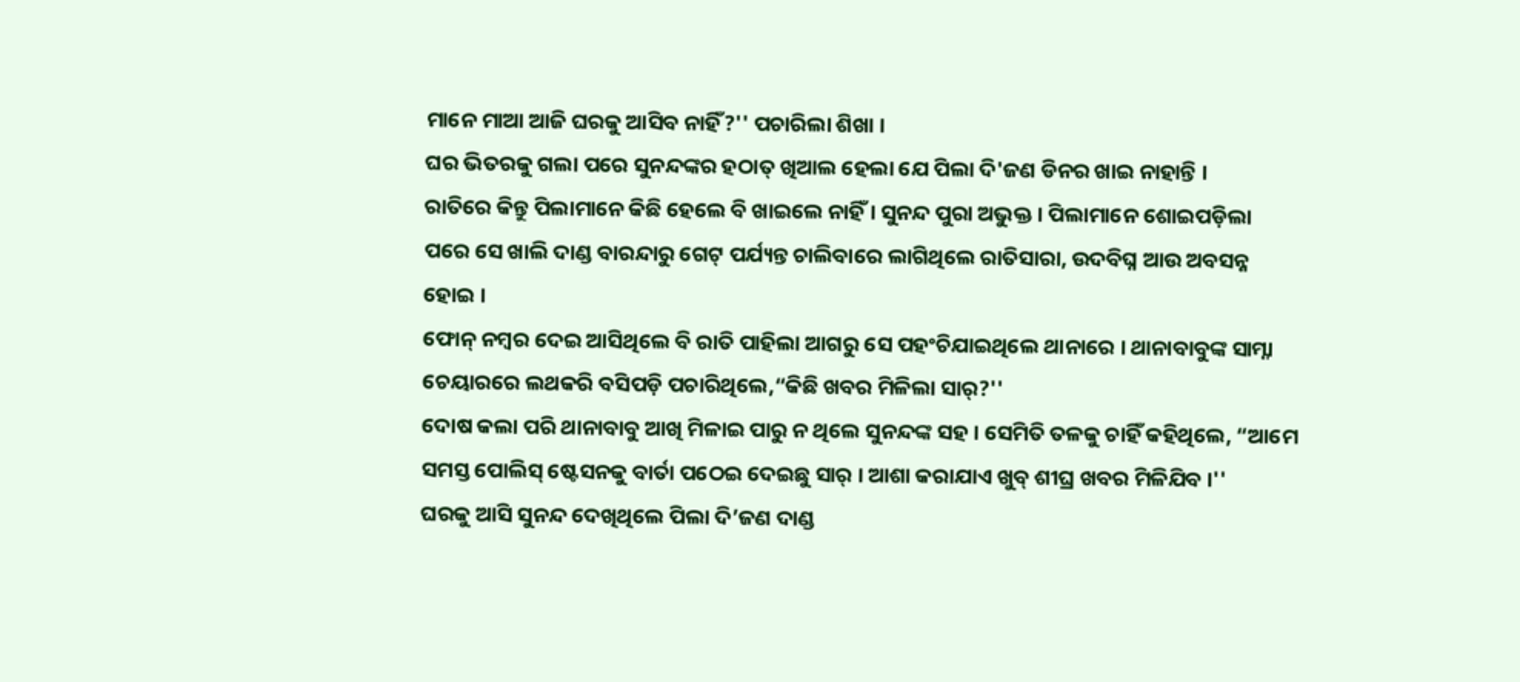ମାନେ ମାଆ ଆଜି ଘରକୁ ଆସିବ ନାହିଁ?'' ପଚାରିଲା ଶିଖା ।
ଘର ଭିତରକୁ ଗଲା ପରେ ସୁନନ୍ଦଙ୍କର ହଠାତ୍ ଖିଆଲ ହେଲା ଯେ ପିଲା ଦି'ଜଣ ଡିନର ଖାଇ ନାହାନ୍ତି ।
ରାତିରେ କିନ୍ତୁ ପିଲାମାନେ କିଛି ହେଲେ ବି ଖାଇଲେ ନାହିଁ । ସୁନନ୍ଦ ପୁରା ଅଭୁକ୍ତ । ପିଲାମାନେ ଶୋଇପଡ଼ିଲା ପରେ ସେ ଖାଲି ଦାଣ୍ଡ ବାରନ୍ଦାରୁ ଗେଟ୍ ପର୍ଯ୍ୟନ୍ତ ଚାଲିବାରେ ଲାଗିଥିଲେ ରାତିସାରା, ଉଦବିଘ୍ନ ଆଉ ଅବସନ୍ନ ହୋଇ ।
ଫୋନ୍ ନମ୍ବର ଦେଇ ଆସିଥିଲେ ବି ରାତି ପାହିଲା ଆଗରୁ ସେ ପହଂଚିଯାଇଥିଲେ ଥାନାରେ । ଥାନାବାବୁଙ୍କ ସାମ୍ନା ଚେୟାରରେ ଲଥକରି ବସିପଡ଼ି ପଚାରିଥିଲେ,“କିଛି ଖବର ମିଳିଲା ସାର୍?''
ଦୋଷ କଲା ପରି ଥାନାବାବୁ ଆଖି ମିଳାଇ ପାରୁ ନ ଥିଲେ ସୁନନ୍ଦଙ୍କ ସହ । ସେମିତି ତଳକୁ ଚାହିଁ କହିଥିଲେ, “ଆମେ ସମସ୍ତ ପୋଲିସ୍ ଷ୍ଟେସନକୁ ବାର୍ତା ପଠେଇ ଦେଇଛୁ ସାର୍ । ଆଶା କରାଯାଏ ଖୁବ୍ ଶୀଘ୍ର ଖବର ମିଳିଯିବ ।''
ଘରକୁ ଆସି ସୁନନ୍ଦ ଦେଖିଥିଲେ ପିଲା ଦି’ଜଣ ଦାଣ୍ଡ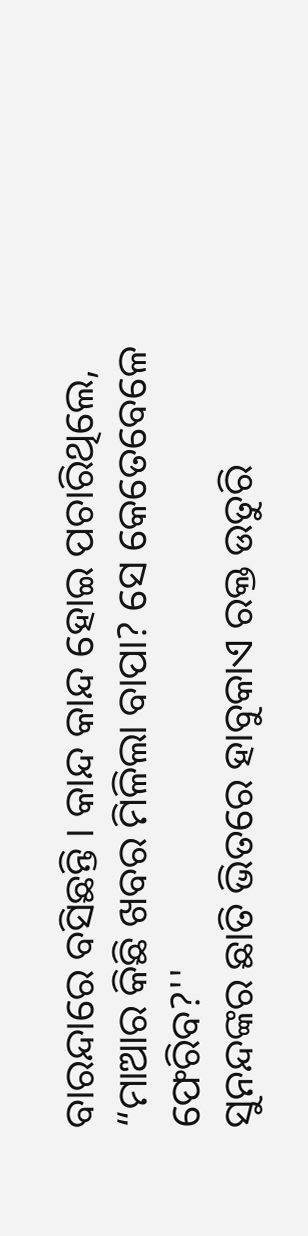ବାରନ୍ଦାରେ ବସିଛନ୍ତି । କାନ୍ଦ କାନ୍ଦ ହୋଇ ପଚାରିଥିଲେ, “ମାଆର କିଛି ଖବର ମିଳିଲା ବାପା? ସେ କେତେବେଳେ ଫେରିବ?''
ସୁନନ୍ଦଙ୍କର ଛାତି ଭିତରେ ହାବୁକାଏ ରକ୍ତ ଉତୁରି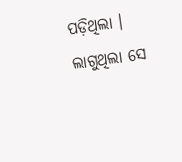ପଡ଼ିଥିଲା । ଲାଗୁଥିଲା ସେ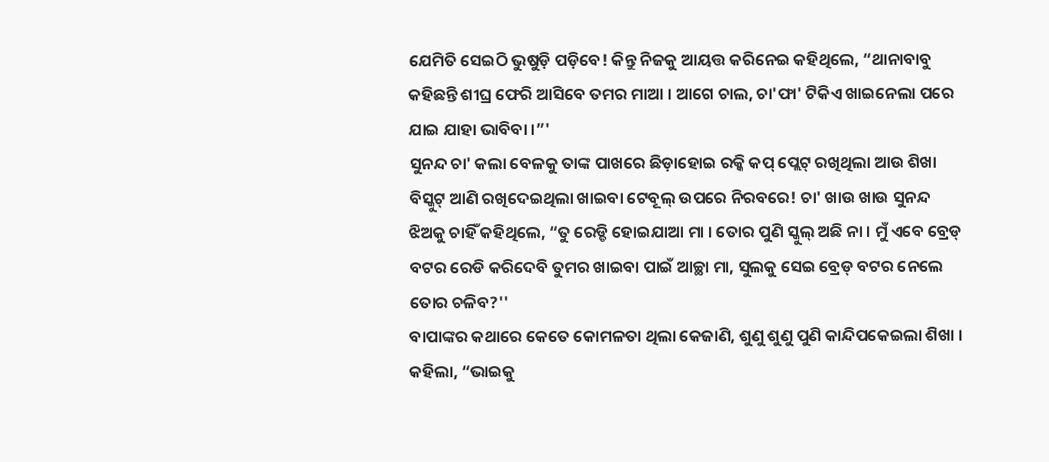ଯେମିତି ସେଇଠି ଭୁଷୁଡ଼ି ପଡ଼ିବେ! କିନ୍ତୁ ନିଜକୁ ଆୟତ୍ତ କରିନେଇ କହିଥିଲେ, “ଥାନାବାବୁ କହିଛନ୍ତି ଶୀଘ୍ର ଫେରି ଆସିବେ ତମର ମାଆ । ଆଗେ ଚାଲ, ଚା'ଫା' ଟିକିଏ ଖାଇନେଲା ପରେ ଯାଇ ଯାହା ଭାବିବା ।”'
ସୁନନ୍ଦ ଚା' କଲା ବେଳକୁ ତାଙ୍କ ପାଖରେ ଛିଡ଼ାହୋଇ ରକ୍କି କପ୍ ପ୍ଲେଟ୍ ରଖିଥିଲା ଆଉ ଶିଖା ବିସ୍କୁଟ୍ ଆଣି ରଖିଦେଇଥିଲା ଖାଇବା ଟେବୂଲ୍ ଉପରେ ନିରବରେ! ଚା' ଖାଉ ଖାଉ ସୁନନ୍ଦ ଝିଅକୁ ଚାହିଁ କହିଥିଲେ, “ତୁ ରେଡ୍ଡି ହୋଇଯାଆ ମା । ତୋର ପୁଣି ସ୍କୁଲ୍ ଅଛି ନା । ମୁଁ ଏବେ ବ୍ରେଡ୍ ବଟର ରେଡି କରିଦେବି ତୁମର ଖାଇବା ପାଇଁ ଆଚ୍ଛା ମା, ସୁଲକୁ ସେଇ ବ୍ରେଡ୍ ବଟର ନେଲେ ତୋର ଚଳିବ?''
ବାପାଙ୍କର କଥାରେ କେତେ କୋମଳତା ଥିଲା କେଜାଣି, ଶୁଣୁ ଶୁଣୁ ପୁଣି କାନ୍ଦିପକେଇଲା ଶିଖା । କହିଲା, “ଭାଇକୁ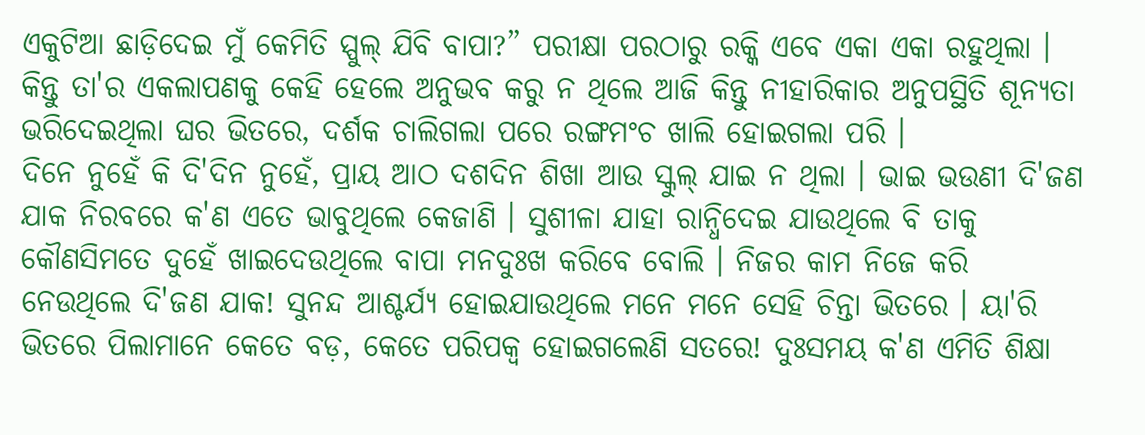ଏକୁଟିଆ ଛାଡ଼ିଦେଇ ମୁଁ କେମିତି ସ୍ପୁଲ୍ ଯିବି ବାପା?” ପରୀକ୍ଷା ପରଠାରୁ ରକ୍କି ଏବେ ଏକା ଏକା ରହୁଥିଲା । କିନ୍ତୁ ତା'ର ଏକଲାପଣକୁ କେହି ହେଲେ ଅନୁଭବ କରୁ ନ ଥିଲେ ଆଜି କିନ୍ତୁ ନୀହାରିକାର ଅନୁପସ୍ଥିତି ଶୂନ୍ୟତା ଭରିଦେଇଥିଲା ଘର ଭିତରେ, ଦର୍ଶକ ଚାଲିଗଲା ପରେ ରଙ୍ଗମଂଚ ଖାଲି ହୋଇଗଲା ପରି ।
ଦିନେ ନୁହେଁ କି ଦି'ଦିନ ନୁହେଁ, ପ୍ରାୟ ଆଠ ଦଶଦିନ ଶିଖା ଆଉ ସ୍କୁଲ୍ ଯାଇ ନ ଥିଲା । ଭାଇ ଭଉଣୀ ଦି'ଜଣ ଯାକ ନିରବରେ କ'ଣ ଏତେ ଭାବୁଥିଲେ କେଜାଣି । ସୁଶୀଳା ଯାହା ରାନ୍ଧିଦେଇ ଯାଉଥିଲେ ବି ତାକୁ କୌଣସିମତେ ଦୁହେଁ ଖାଇଦେଉଥିଲେ ବାପା ମନଦୁଃଖ କରିବେ ବୋଲି । ନିଜର କାମ ନିଜେ କରି ନେଉଥିଲେ ଦି'ଜଣ ଯାକ! ସୁନନ୍ଦ ଆଶ୍ଚର୍ଯ୍ୟ ହୋଇଯାଉଥିଲେ ମନେ ମନେ ସେହି ଚିନ୍ତା ଭିତରେ । ୟା'ରି ଭିତରେ ପିଲାମାନେ କେତେ ବଡ଼, କେତେ ପରିପକ୍ୱ ହୋଇଗଲେଣି ସତରେ! ଦୁଃସମୟ କ'ଣ ଏମିତି ଶିକ୍ଷା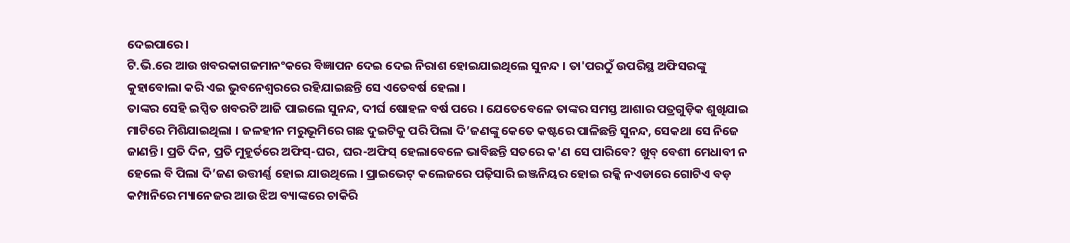ଦେଇପାରେ ।
ଟି.ଭି.ରେ ଆଉ ଖବରକାଗଜମାନଂକରେ ବିଜ୍ଞାପନ ଦେଇ ଦେଇ ନିରାଶ ହୋଇଯାଇଥିଲେ ସୁନନ୍ଦ । ତା'ପରଠୁଁ ଉପରିସ୍ଥ ଅଫିସରଙ୍କୁ କୁହାବୋଲା କରି ଏଇ ଭୁବନେଶ୍ୱରରେ ରହିଯାଇଛନ୍ତି ସେ ଏତେବର୍ଷ ହେଲା ।
ତାଙ୍କର ସେହି ଇପ୍ସିତ ଖବରଟି ଆଜି ପାଇଲେ ସୁନନ୍ଦ, ଦୀର୍ଘ ଷୋହଳ ବର୍ଷ ପରେ । ଯେତେବେଳେ ତାଙ୍କର ସମସ୍ତ ଆଶାର ପତ୍ରଗୁଡ଼ିକ ଶୁଖିଯାଇ ମାଟିରେ ମିଶିଯାଇଥିଲା । ଜଳହୀନ ମରୁଭୂମିରେ ଗଛ ଦୁଇଟିକୁ ପରି ପିଲା ଦି’ଜଣଙ୍କୁ କେତେ କଷ୍ଟରେ ପାଳିଛନ୍ତି ସୁନନ୍ଦ, ସେକଥା ସେ ନିଜେ ଜାଣନ୍ତି । ପ୍ରତି ଦିନ, ପ୍ରତି ମୁହୂର୍ତରେ ଅଫିସ୍-ଘର, ଘର-ଅଫିସ୍ ହେଲାବେଳେ ଭାବିଛନ୍ତି ସତରେ କ'ଣ ସେ ପାରିବେ? ଖୁବ୍ ବେଶୀ ମେଧାବୀ ନ ହେଲେ ବି ପିଲା ଦି’ଜଣ ଉତ୍ତୀର୍ଣ୍ଣ ହୋଇ ଯାଉଥିଲେ । ପ୍ରାଇଭେଟ୍ କଲେଜରେ ପଢ଼ିସାରି ଇଞ୍ଜନିୟର ହୋଇ ରକ୍କି ନଏଡାରେ ଗୋଟିଏ ବଡ଼ କମ୍ପାନିରେ ମ୍ୟାନେଜର ଆଉ ଝିଅ ବ୍ୟାଙ୍କରେ ଚାକିରି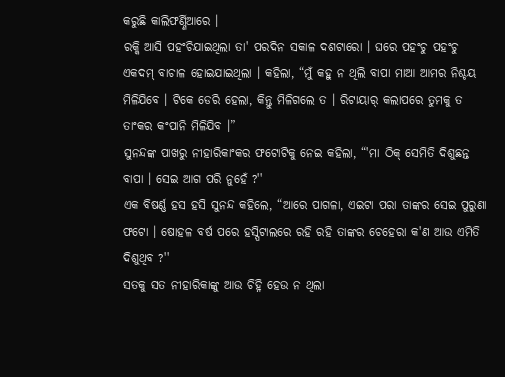କରୁଛି କାଲିଫର୍ଣ୍ଣିଆରେ ।
ରକ୍କି ଆସି ପହଂଚିଯାଇଥିଲା ତା' ପରଦିନ ସକାଳ ଦଶଟାରୋ । ଘରେ ପହଂଚୁ ପହଂଚୁ ଏକଦମ୍ ବାଚାଳ ହୋଇଯାଇଥିଲା । କହିଲା, “ମୁଁ କହୁ ନ ଥିଲି ବାପା ମାଆ ଆମର ନିଶ୍ଚୟ ମିଳିଯିବେ । ଟିକେ ଡେରି ହେଲା, କିନ୍ତୁ ମିଳିଗଲେ ତ । ରିଟାୟାର୍ କଲାପରେ ତୁମକୁ ତ ତାଂକର କଂପାନି ମିଳିଯିବ ।”
ସୁନନ୍ଦଙ୍କ ପାଖରୁ ନୀହାରିକାଂକର ଫଟୋଟିକୁ ନେଇ କହିଲା, “'ମା ଠିକ୍ ସେମିତି ଦିଶୁଛନ୍ତ ବାପା । ସେଇ ଆଗ ପରି ନୁହେଁ ?''
ଏକ ବିଷର୍ଣ୍ଣ ହସ ହସି ସୁନନ୍ଦ କହିଲେ, “ଆରେ ପାଗଳା, ଏଇଟା ପରା ତାଙ୍କର ସେଇ ପୁରୁଣା ଫଟୋ । ଷୋହଳ ବର୍ଷ ପରେ ହସ୍ପିଟାଲରେ ରହି ରହି ତାଙ୍କର ଚେହେରା କ'ଣ ଆଉ ଏମିତି ଦିଶୁଥିବ ?''
ସତକୁ ସତ ନୀହାରିକାଙ୍କୁ ଆଉ ଚିହ୍ନି ହେଉ ନ ଥିଲା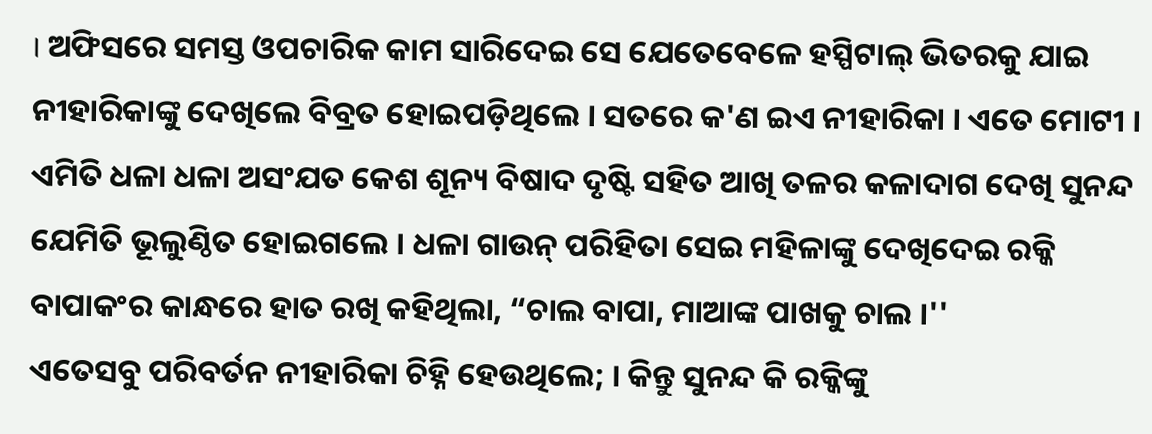। ଅଫିସରେ ସମସ୍ତ ଓପଚାରିକ କାମ ସାରିଦେଇ ସେ ଯେତେବେଳେ ହସ୍ପିଟାଲ୍ ଭିତରକୁ ଯାଇ ନୀହାରିକାଙ୍କୁ ଦେଖିଲେ ବିବ୍ରତ ହୋଇପଡ଼ିଥିଲେ । ସତରେ କ'ଣ ଇଏ ନୀହାରିକା । ଏତେ ମୋଟୀ । ଏମିତି ଧଳା ଧଳା ଅସଂଯତ କେଶ ଶୂନ୍ୟ ବିଷାଦ ଦୃଷ୍ଟି ସହିତ ଆଖି ତଳର କଳାଦାଗ ଦେଖି ସୁନନ୍ଦ ଯେମିତି ଭୂଲୁଣ୍ଠିତ ହୋଇଗଲେ । ଧଳା ଗାଉନ୍ ପରିହିତା ସେଇ ମହିଳାଙ୍କୁ ଦେଖିଦେଇ ରକ୍କି ବାପାକଂର କାନ୍ଧରେ ହାତ ରଖି କହିଥିଲା, “ଚାଲ ବାପା, ମାଆଙ୍କ ପାଖକୁ ଚାଲ ।''
ଏତେସବୁ ପରିବର୍ତନ ନୀହାରିକା ଚିହ୍ନି ହେଉଥିଲେ; । କିନ୍ତୁ ସୁନନ୍ଦ କି ରକ୍କିଙ୍କୁ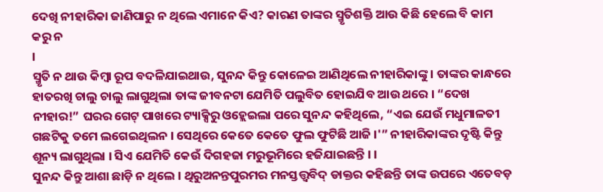ଦେଖି ନୀହାରିକା ଜାଣିପାରୁ ନ ଥିଲେ ଏମାନେ କିଏ? କାରଣ ତାଙ୍କର ସ୍ମୃତିଶକ୍ତି ଆଉ କିଛି ହେଲେ ବି କାମ କରୁ ନ
।
ସ୍ମୃତି ନ ଥାଉ କିମ୍ବା ରୂପ ବଦଳିଯାଇଥାଉ, ସୁନନ୍ଦ କିନ୍ତୁ କୋଳେଇ ଆଣିଥିଲେ ନୀହାରିକାଙ୍କୁ । ତାଙ୍କର କାନ୍ଧରେ ହାତରଖି ଚାଲୁ ଚାଲୁ ଲାଗୁଥିଲା ତାଙ୍କ ଜୀବନଟା ଯେମିତି ପଲୁବିତ ହୋଇଯିବ ଆଉ ଥରେ । “ଦେଖ ନୀହାର!” ଘରର ଗେଟ୍ ପାଖରେ ଟ୍ୟାକ୍ସିରୁ ଓହ୍ଲେଇଲା ପରେ ସୁନନ୍ଦ କହିଥିଲେ, “ଏଇ ଯେଉଁ ମଧୁମାଳତୀ ଗଛଟିକୁ ତମେ ଲଗେଇଥିଲନ । ସେଥିରେ କେତେ କେତେ ଫୁଲ ଫୁଟିଛି ଆଜି ।'” ନୀହାରିକାଙ୍କର ଦୃଷ୍ଟି କିନ୍ତୁ ଶୂନ୍ୟ ଲାଗୁଥିଲା । ସିଏ ଯେମିତି କେଉଁ ଦିଗହଜା ମରୁଭୂମିରେ ହଜିଯାଇଛନ୍ତି । ।
ସୁନନ୍ଦ କିନ୍ତୁ ଆଶା ଛାଡ଼ି ନ ଥିଲେ । ଥିରୁଅନନ୍ତପୁରମର ମନସ୍ତତ୍ତ୍ୱବିଦ୍ ଡାକ୍ତର କହିଛନ୍ତି ତାଙ୍କ ଉପରେ ଏତେବଡ଼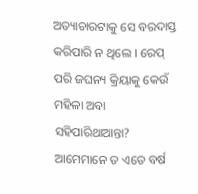ଅତ୍ୟାଚାରଟାକୁ ସେ ବରଦାସ୍ତ କରିପାରି ନ ଥିଲେ । ରେପ୍ ପରି ଜଘନ୍ୟ କ୍ରିୟାକୁ କେଉଁ ମହିଳା ଅବା ସହିପାରିଥାଆନ୍ତା? ଆମେମାନେ ତ ଏତେ ବର୍ଷ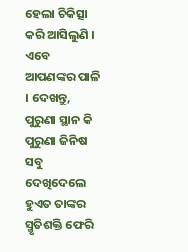ହେଲା ଚିକିତ୍ସା କରି ଆସିଲୁଣି । ଏବେ ଆପଣଙ୍କର ପାଳି । ଦେଖନ୍ତୁ, ପୁରୁଣା ସ୍ଥାନ କି ପୁରୁଣା ଜିନିଷ ସବୁ ଦେଖିଦେଲେ ହୁଏତ ତାଙ୍କର ସ୍ମୃତିଶକ୍ତି ଫେରି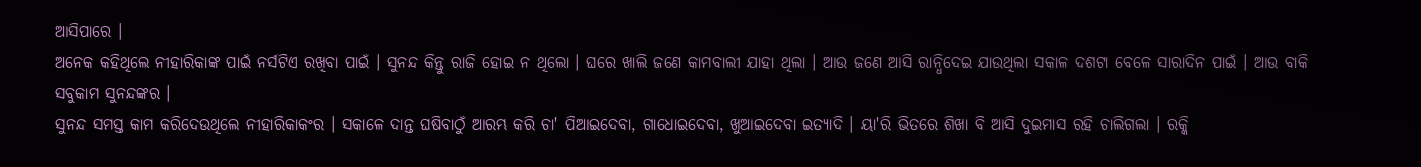ଆସିପାରେ ।
ଅନେକ କହିଥିଲେ ନୀହାରିକାଙ୍କ ପାଇଁ ନର୍ସଟିଏ ରଖିବା ପାଇଁ । ସୁନନ୍ଦ କିନ୍ତୁ ରାଜି ହୋଇ ନ ଥିଲୋ । ଘରେ ଖାଲି ଜଣେ କାମବାଲୀ ଯାହା ଥିଲା । ଆଉ ଜଣେ ଆସି ରାନ୍ଧିଦେଇ ଯାଉଥିଲା ସକାଳ ଦଶଟା ବେଳେ ସାରାଦିନ ପାଇଁ । ଆଉ ବାକି ସବୁକାମ ସୁନନ୍ଦଙ୍କର ।
ସୁନନ୍ଦ ସମସ୍ତ କାମ କରିଦେଉଥିଲେ ନୀହାରିକାକଂର । ସକାଳେ ଦାନ୍ତ ଘଷିବାଠୁଁ ଆରମ୍ଭ କରି ଚା' ପିଆଇଦେବା, ଗାଧୋଇଦେବା, ଖୁଆଇଦେବା ଇତ୍ୟାଦି । ୟା'ରି ଭିତରେ ଶିଖା ବି ଆସି ଦୁଇମାସ ରହି ଚାଲିଗଲା । ରକ୍କି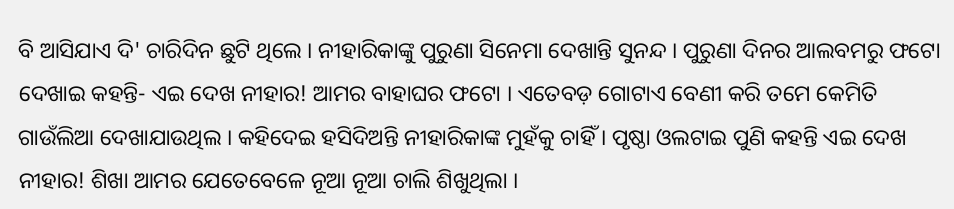ବି ଆସିଯାଏ ଦି' ଚାରିଦିନ ଛୁଟି ଥିଲେ । ନୀହାରିକାଙ୍କୁ ପୁରୁଣା ସିନେମା ଦେଖାନ୍ତି ସୁନନ୍ଦ । ପୁରୁଣା ଦିନର ଆଲବମରୁ ଫଟୋ ଦେଖାଇ କହନ୍ତି- ଏଇ ଦେଖ ନୀହାର! ଆମର ବାହାଘର ଫଟୋ । ଏତେବଡ଼ ଗୋଟାଏ ବେଣୀ କରି ତମେ କେମିତି ଗାଉଁଲିଆ ଦେଖାଯାଉଥିଲ । କହିଦେଇ ହସିଦିଅନ୍ତି ନୀହାରିକାଙ୍କ ମୁହଁକୁ ଚାହିଁ । ପୃଷ୍ଠା ଓଲଟାଇ ପୁଣି କହନ୍ତି ଏଇ ଦେଖ ନୀହାର! ଶିଖା ଆମର ଯେତେବେଳେ ନୂଆ ନୂଆ ଚାଲି ଶିଖୁଥିଲା ।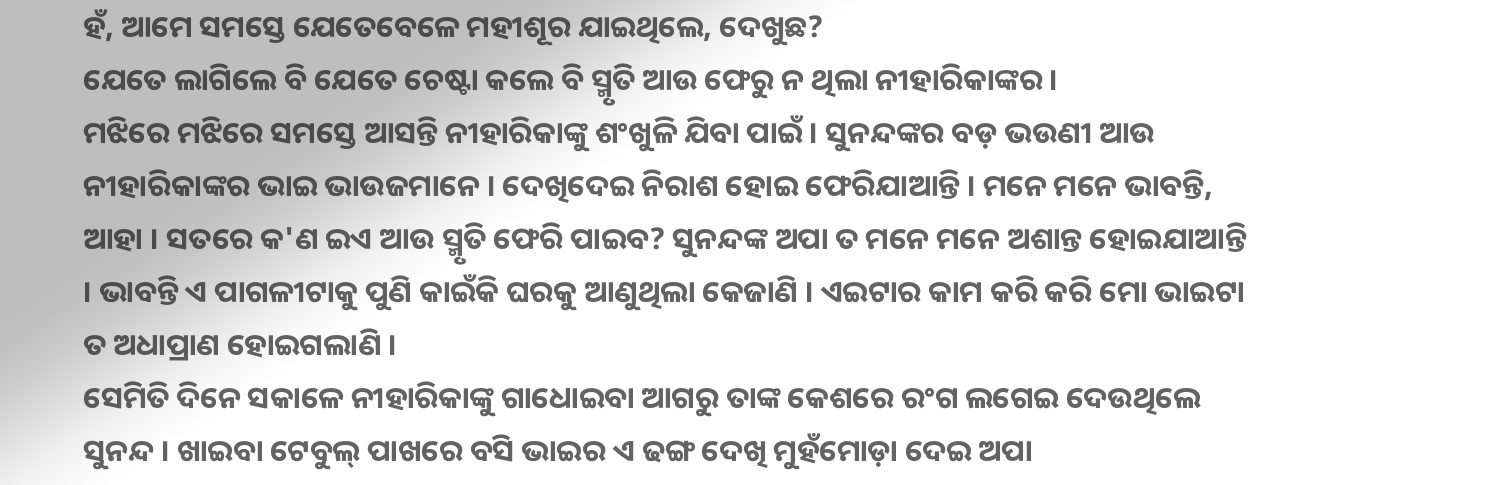ହଁ, ଆମେ ସମସ୍ତେ ଯେତେବେଳେ ମହୀଶୂର ଯାଇଥିଲେ, ଦେଖୁଛ?
ଯେତେ ଲାଗିଲେ ବି ଯେତେ ଚେଷ୍ଟା କଲେ ବି ସ୍ମୃତି ଆଉ ଫେରୁ ନ ଥିଲା ନୀହାରିକାଙ୍କର ।
ମଝିରେ ମଝିରେ ସମସ୍ତେ ଆସନ୍ତି ନୀହାରିକାଙ୍କୁ ଶଂଖୁଳି ଯିବା ପାଇଁ । ସୁନନ୍ଦଙ୍କର ବଡ଼ ଭଉଣୀ ଆଉ ନୀହାରିକାଙ୍କର ଭାଇ ଭାଉଜମାନେ । ଦେଖିଦେଇ ନିରାଶ ହୋଇ ଫେରିଯାଆନ୍ତି । ମନେ ମନେ ଭାବନ୍ତି, ଆହା । ସତରେ କ'ଣ ଇଏ ଆଉ ସ୍ମୃତି ଫେରି ପାଇବ? ସୁନନ୍ଦଙ୍କ ଅପା ତ ମନେ ମନେ ଅଶାନ୍ତ ହୋଇଯାଆନ୍ତି । ଭାବନ୍ତି ଏ ପାଗଳୀଟାକୁ ପୁଣି କାଇଁକି ଘରକୁ ଆଣୁଥିଲା କେଜାଣି । ଏଇଟାର କାମ କରି କରି ମୋ ଭାଇଟା ତ ଅଧାପ୍ରାଣ ହୋଇଗଲାଣି ।
ସେମିତି ଦିନେ ସକାଳେ ନୀହାରିକାଙ୍କୁ ଗାଧୋଇବା ଆଗରୁ ତାଙ୍କ କେଶରେ ରଂଗ ଲଗେଇ ଦେଉଥିଲେ ସୁନନ୍ଦ । ଖାଇବା ଟେବୁଲ୍ ପାଖରେ ବସି ଭାଇର ଏ ଢଙ୍ଗ ଦେଖି ମୁହଁମୋଡ଼ା ଦେଇ ଅପା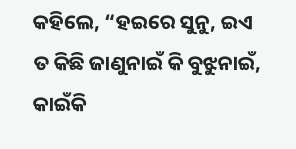କହିଲେ, “ହଇରେ ସୁନୁ, ଇଏ ତ କିଛି ଜାଣୁନାଇଁ କି ବୁଝୁନାଇଁ, କାଇଁକି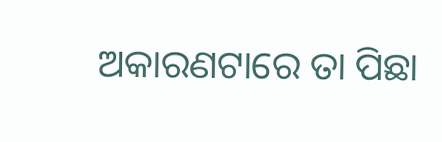ଅକାରଣଟାରେ ତା ପିଛା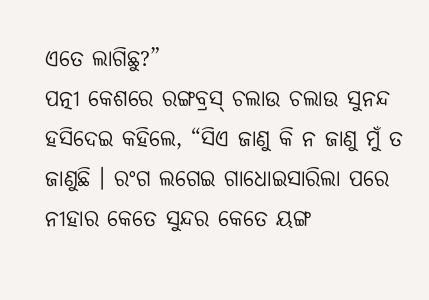ଏତେ ଲାଗିଛୁ?”
ପତ୍ନୀ କେଶରେ ରଙ୍ଗବ୍ରସ୍ ଚଲାଉ ଚଲାଉ ସୁନନ୍ଦ ହସିଦେଇ କହିଲେ, “ସିଏ ଜାଣୁ କି ନ ଜାଣୁ ମୁଁ ତ ଜାଣୁଛି । ରଂଗ ଲଗେଇ ଗାଧୋଇସାରିଲା ପରେ ନୀହାର କେତେ ସୁନ୍ଦର କେତେ ୟଙ୍ଗ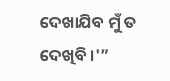ଦେଖାଯିବ ମୁଁ ତ ଦେଖିବି ।'”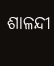ଶାଳନ୍ଦୀ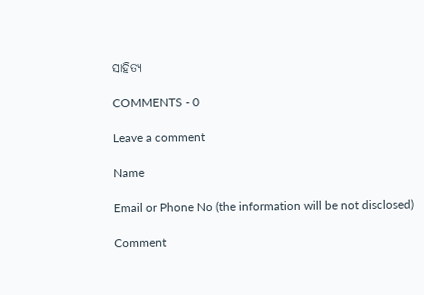ସାହିତ୍ଯ

COMMENTS - 0

Leave a comment

Name

Email or Phone No (the information will be not disclosed)

Comment